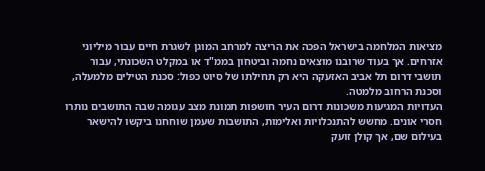מציאות המלחמה בישראל הפכה את הריצה למרחב המוגן לשגרת חיים עבור מיליוני אזרחים. אך בעוד שרובנו מוצאים נחמה וביטחון בממ"ד או במקלט השכונתי, עבור תושבי דרום תל אביב האזעקה היא רק תחילתו של סיוט כפול: סכנת הטילים מלמעלה, וסכנת הרחוב מלמטה.
העדויות המגיעות משכונות דרום העיר חושפות תמונת מצב עגומה שבה התושבים נותרו חסרי אונים. מחשש להתנכלויות ואלימות, התושבות שעמן שוחחנו ביקשו להישאר בעילום שם, אך קולן זועק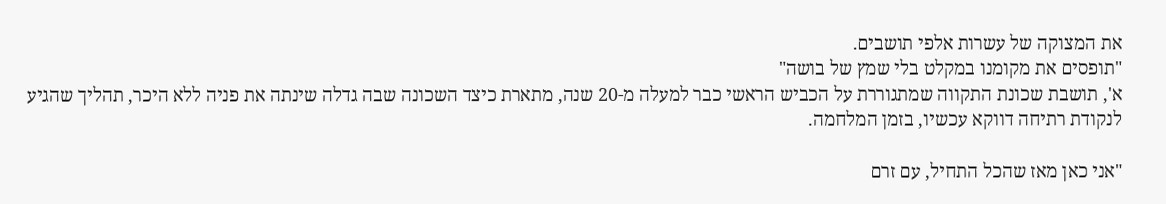את המצוקה של עשרות אלפי תושבים.
"תופסים את מקומנו במקלט בלי שמץ של בושה"
א', תושבת שכונת התקווה שמתגוררת על הכביש הראשי כבר למעלה מ-20 שנה, מתארת כיצד השכונה שבה גדלה שינתה את פניה ללא היכר, תהליך שהגיע לנקודת רתיחה דווקא עכשיו, בזמן המלחמה.

"אני כאן מאז שהכל התחיל, עם זרם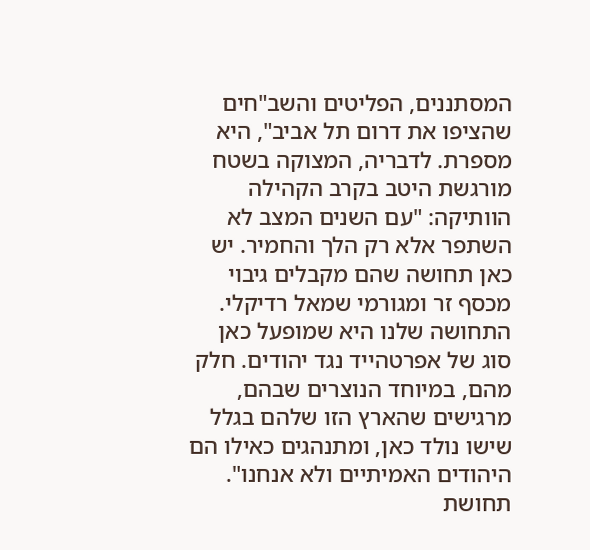המסתננים, הפליטים והשב"חים שהציפו את דרום תל אביב", היא מספרת. לדבריה, המצוקה בשטח מורגשת היטב בקרב הקהילה הוותיקה: "עם השנים המצב לא השתפר אלא רק הלך והחמיר. יש כאן תחושה שהם מקבלים גיבוי מכסף זר ומגורמי שמאל רדיקלי. התחושה שלנו היא שמופעל כאן סוג של אפרטהייד נגד יהודים. חלק מהם, במיוחד הנוצרים שבהם, מרגישים שהארץ הזו שלהם בגלל שישו נולד כאן, ומתנהגים כאילו הם היהודים האמיתיים ולא אנחנו".
תחושת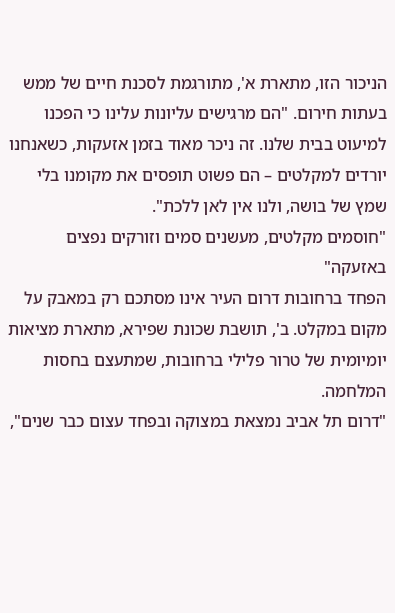הניכור הזו, מתארת א', מתורגמת לסכנת חיים של ממש בעתות חירום. "הם מרגישים עליונות עלינו כי הפכנו למיעוט בבית שלנו. זה ניכר מאוד בזמן אזעקות, כשאנחנו יורדים למקלטים – הם פשוט תופסים את מקומנו בלי שמץ של בושה, ולנו אין לאן ללכת".
"חוסמים מקלטים, מעשנים סמים וזורקים נפצים באזעקה"
הפחד ברחובות דרום העיר אינו מסתכם רק במאבק על מקום במקלט. ב', תושבת שכונת שפירא, מתארת מציאות יומיומית של טרור פלילי ברחובות, שמתעצם בחסות המלחמה.
"דרום תל אביב נמצאת במצוקה ובפחד עצום כבר שנים",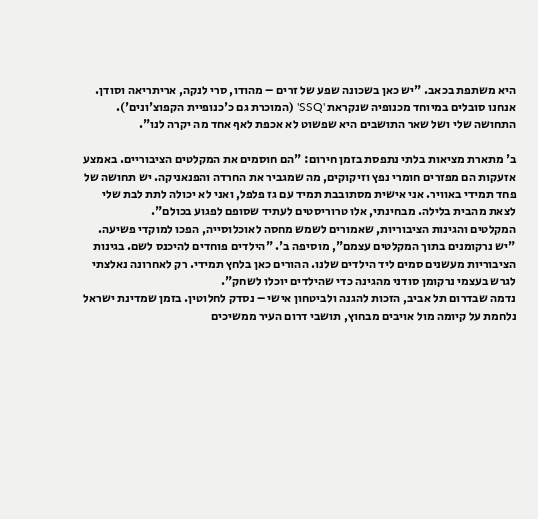היא משתפת בכאב. "יש כאן בשכונה שפע של זרים – מהודו, סרי לנקה, אריתריאה וסודן. אנחנו סובלים במיוחד מכנופיה שנקראת 'SSQ' (המוכרת גם כ'כנופיית הקפוצ'ונים'). התחושה שלי ושל שאר התושבים היא שפשוט לא אכפת לאף אחד מה יקרה לנו".

ב' מתארת מציאות בלתי נתפסת בזמן חירום: "הם חוסמים את המקלטים הציבוריים. באמצע אזעקות הם מפזרים חומרי נפץ וזיקוקים, מה שמגביר את החרדה והפנאניקה. יש תחושה של פחד תמידי באוויר. אני אישית מסתובבת תמיד עם גז פלפל, ואני לא יכולה לתת לבת שלי לצאת מהבית בלילה. מבחינתי, אלו טרוריסטים לעתיד שסופם לפגוע בכולם".
המקלטים והגינות הציבוריות, שאמורים לשמש מחסה לאוכלוסייה, הפכו למוקדי פשיעה. "יש נרקומנים בתוך המקלטים עצמם", מוסיפה ב'. "הילדים פוחדים להיכנס לשם. בגינות הציבוריות מעשנים סמים ליד הילדים שלנו. ההורים כאן בלחץ תמידי. רק לאחרונה נאלצתי לגרש בעצמי נרקומן סודני מהגינה כדי שהילדים יוכלו לשחק".
נדמה שבדרום תל אביב, הזכות להגנה ולביטחון אישי – נסדק לחלוטין. בזמן שמדינת ישראל נלחמת על קיומה מול אויבים מבחוץ, תושבי דרום העיר ממשיכים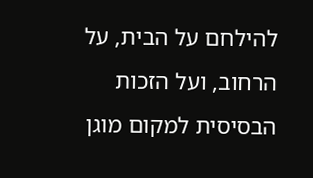להילחם על הבית, על הרחוב, ועל הזכות הבסיסית למקום מוגן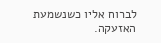לברוח אליו כשנשמעת האזעקה.